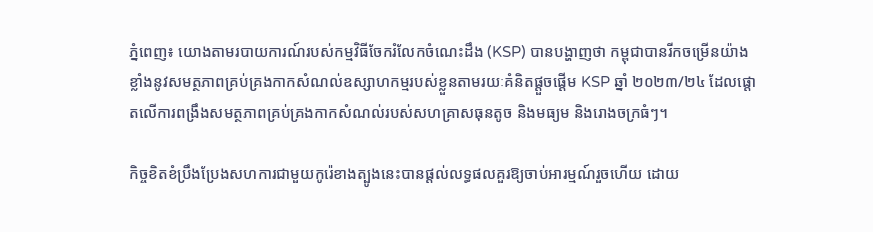ភ្នំពេញ៖ យោងតាមរបាយការណ៍របស់កម្មវិធីចែករំលែកចំណេះដឹង (KSP) បានបង្ហាញថា កម្ពុជាបានរីកចម្រើនយ៉ាងខ្លាំងនូវសមត្ថភាពគ្រប់គ្រងកាកសំណល់ឧស្សាហកម្មរបស់ខ្លួនតាមរយៈគំនិតផ្តួចផ្តើម KSP ឆ្នាំ ២០២៣/២៤ ដែលផ្តោតលើការពង្រឹងសមត្ថភាពគ្រប់គ្រងកាកសំណល់របស់សហគ្រាសធុនតូច និងមធ្យម និងរោងចក្រធំៗ។

កិច្ចខិតខំប្រឹងប្រែងសហការជាមួយកូរ៉េខាងត្បូងនេះបានផ្តល់លទ្ធផលគួរឱ្យចាប់អារម្មណ៍រួចហើយ ដោយ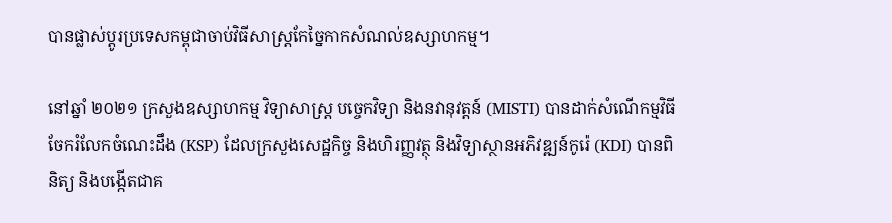បានផ្លាស់ប្តូរប្រទេសកម្ពុជាចាប់វិធីសាស្ត្រកែច្នៃកាកសំណល់ឧស្សាហកម្ម។

នៅឆ្នាំ ២០២១ ក្រសួងឧស្សាហកម្ម វិទ្យាសាស្ត្រ បច្ចេកវិទ្យា និងនវានុវត្តន៍ (MISTI) បានដាក់សំណើកម្មវិធីចែករំលែកចំណេះដឹង (KSP) ដែលក្រសួងសេដ្ឋកិច្ច និងហិរញ្ញវត្ថុ និងវិទ្យាស្ថានអភិវឌ្ឍន៍កូរ៉េ (KDI) បានពិនិត្យ និងបង្កើតជាគ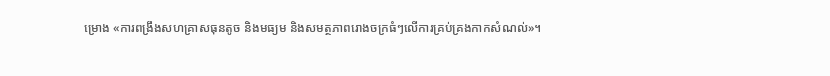ម្រោង «ការពង្រឹងសហគ្រាសធុនតូច និងមធ្យម និងសមត្ថភាពរោងចក្រធំៗលើការគ្រប់គ្រងកាកសំណល់»។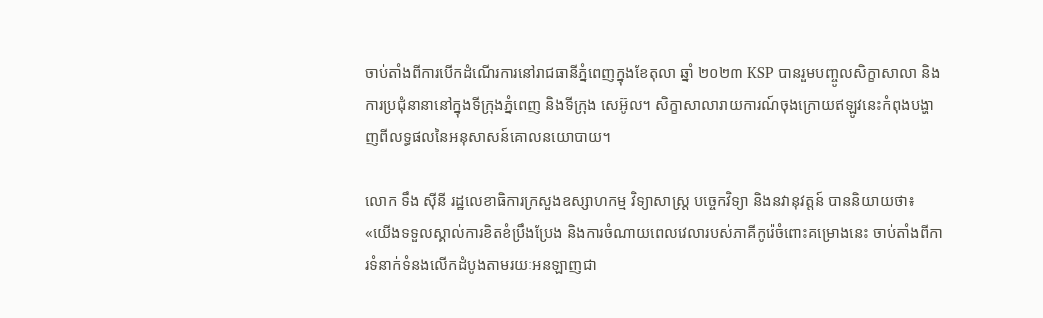ចាប់តាំងពីការបើកដំណើរការនៅរាជធានីភ្នំពេញក្នុងខែតុលា ឆ្នាំ ២០២៣ KSP បានរួមបញ្ចូលសិក្ខាសាលា និងការប្រជុំនានានៅក្នុងទីក្រុងភ្នំពេញ និងទីក្រុង សេអ៊ូល។ សិក្ខាសាលារាយការណ៍ចុងក្រោយឥឡូវនេះកំពុងបង្ហាញពីលទ្ធផលនៃអនុសាសន៍គោលនយោបាយ។

លោក ទឹង ស៊ីនី រដ្ឋលេខាធិការក្រសួងឧស្សាហកម្ម វិទ្យាសាស្ត្រ បច្ចេកវិទ្យា និងនវានុវត្តន៍ បាននិយាយថា៖ «យើងទទួលស្គាល់ការខិតខំប្រឹងប្រែង និងការចំណាយពេលវេលារបស់ភាគីកូរ៉េចំពោះគម្រោងនេះ ចាប់តាំងពីការទំនាក់ទំនងលើកដំបូងតាមរយៈអនឡាញជា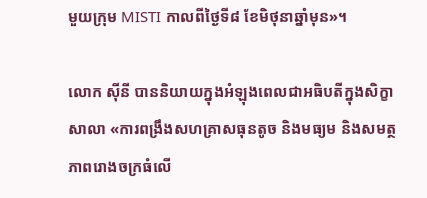មួយក្រុម MISTI កាលពីថ្ងៃទី៨ ខែមិថុនាឆ្នាំមុន»។

លោក ស៊ីនី បាននិយាយក្នុងអំឡុងពេលជាអធិបតីក្នុងសិក្ខាសាលា «ការពង្រឹងសហគ្រាសធុនតូច និងមធ្យម និងសមត្ថភាពរោងចក្រធំលើ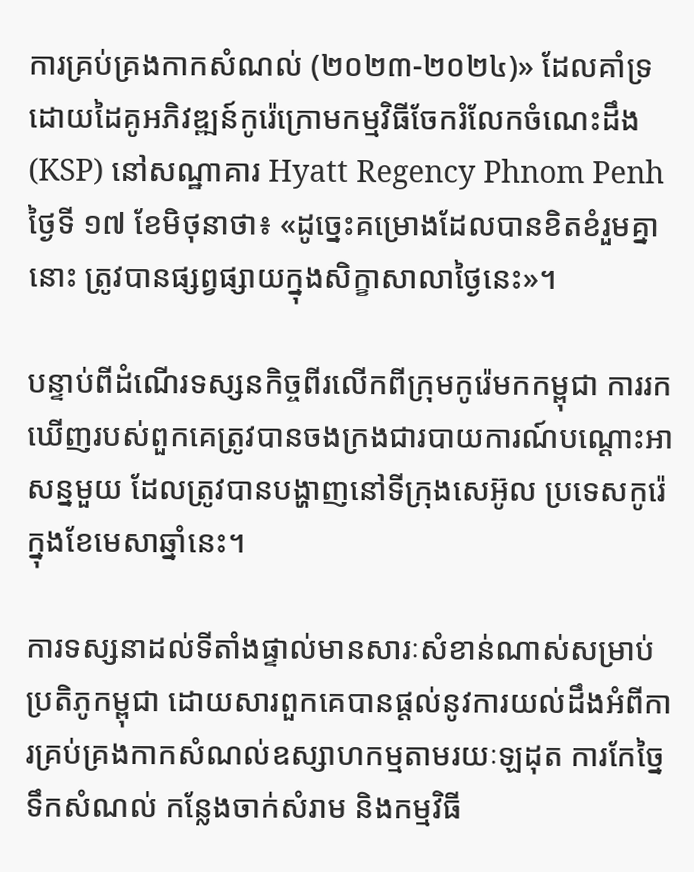ការគ្រប់គ្រងកាកសំណល់ (២០២៣-២០២៤)» ដែលគាំទ្រដោយដៃគូអភិវឌ្ឍន៍កូរ៉េក្រោមកម្មវិធីចែករំលែកចំណេះដឹង (KSP) នៅសណ្ឋាគារ Hyatt Regency Phnom Penh ថ្ងៃទី ១៧ ខែមិថុនាថា៖ «ដូច្នេះគម្រោងដែលបានខិតខំរួមគ្នានោះ ត្រូវបានផ្សព្វផ្សាយក្នុងសិក្ខាសាលាថ្ងៃនេះ»។

បន្ទាប់ពីដំណើរទស្សនកិច្ចពីរលើកពីក្រុមកូរ៉េមកកម្ពុជា ការរកឃើញរបស់ពួកគេត្រូវបានចងក្រងជារបាយការណ៍បណ្តោះអាសន្នមួយ ដែលត្រូវបានបង្ហាញនៅទីក្រុងសេអ៊ូល ប្រទេសកូរ៉េក្នុងខែមេសាឆ្នាំនេះ។

ការទស្សនាដល់ទីតាំងផ្ទាល់មានសារៈសំខាន់ណាស់សម្រាប់ប្រតិភូកម្ពុជា ដោយសារពួកគេបានផ្តល់នូវការយល់ដឹងអំពីការគ្រប់គ្រងកាកសំណល់ឧស្សាហកម្មតាមរយៈឡដុត ការកែច្នៃទឹកសំណល់ កន្លែងចាក់សំរាម និងកម្មវិធី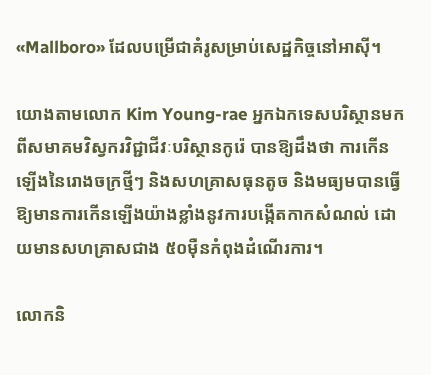«Mallboro» ដែលបម្រើជាគំរូសម្រាប់សេដ្ឋកិច្ចនៅអាស៊ី។

យោងតាមលោក Kim Young-rae អ្នកឯកទេសបរិស្ថានមកពីសមាគមវិស្វករវិជ្ជាជីវៈបរិស្ថានកូរ៉េ បានឱ្យដឹងថា ការកើនឡើងនៃរោងចក្រថ្មីៗ និងសហគ្រាសធុនតូច និងមធ្យមបានធ្វើឱ្យមានការកើនឡើងយ៉ាងខ្លាំងនូវការបង្កើតកាកសំណល់ ដោយមានសហគ្រាសជាង ៥០ម៉ឺនកំពុងដំណើរការ។

លោកនិ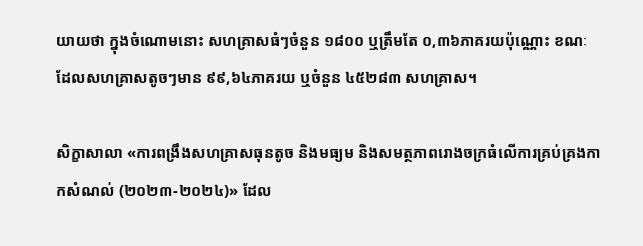យាយថា ក្នុងចំណោមនោះ សហគ្រាសធំៗចំនួន ១៨០០ ឬត្រឹមតែ ០,៣៦ភាគរយប៉ុណ្ណោះ ខណៈដែលសហគ្រាសតូចៗមាន ៩៩,៦៤ភាគរយ ឬចំនួន ៤៥២៨៣ សហគ្រាស។

សិក្ខាសាលា «ការពង្រឹងសហគ្រាសធុនតូច និងមធ្យម និងសមត្ថភាពរោងចក្រធំលើការគ្រប់គ្រងកាកសំណល់ (២០២៣-២០២៤)» ដែល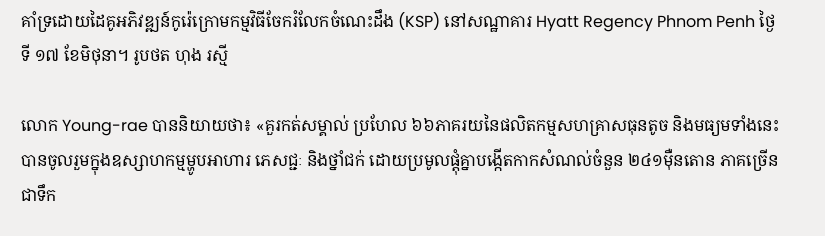គាំទ្រដោយដៃគូអភិវឌ្ឍន៍កូរ៉េក្រោមកម្មវិធីចែករំលែកចំណេះដឹង (KSP) នៅសណ្ឋាគារ Hyatt Regency Phnom Penh ថ្ងៃទី ១៧ ខែមិថុនា។ រូបថត ហុង រស្មី

លោក Young-rae បាននិយាយថា៖ «គួរកត់សម្គាល់ ប្រហែល ៦៦ភាគរយនៃផលិតកម្មសហគ្រាសធុនតូច និងមធ្យមទាំងនេះបានចូលរួមក្នុងឧស្សាហកម្មម្ហូបអាហារ ភេសជ្ជៈ និងថ្នាំជក់ ដោយប្រមូលផ្តុំគ្នាបង្កើតកាកសំណល់ចំនួន ២៤១ម៉ឺនតោន ភាគច្រើនជាទឹក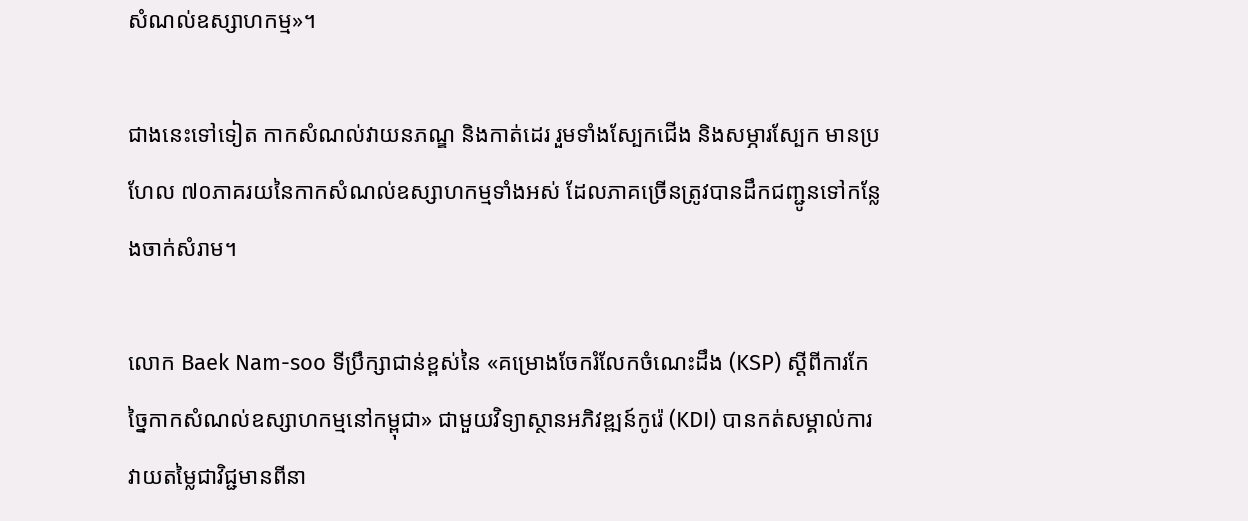សំណល់ឧស្សាហកម្ម»។

ជាងនេះទៅទៀត កាកសំណល់វាយនភណ្ឌ និងកាត់ដេរ រួមទាំងស្បែកជើង និងសម្ភារស្បែក មានប្រហែល ៧០ភាគរយនៃកាកសំណល់ឧស្សាហកម្មទាំងអស់ ដែលភាគច្រើនត្រូវបានដឹកជញ្ជូនទៅកន្លែងចាក់សំរាម។

លោក Baek Nam-soo ទីប្រឹក្សាជាន់ខ្ពស់នៃ «គម្រោងចែករំលែកចំណេះដឹង (KSP) ស្តីពីការកែច្នៃកាកសំណល់ឧស្សាហកម្មនៅកម្ពុជា» ជាមួយវិទ្យាស្ថានអភិវឌ្ឍន៍កូរ៉េ (KDI) បានកត់សម្គាល់ការវាយតម្លៃជាវិជ្ជមានពីនា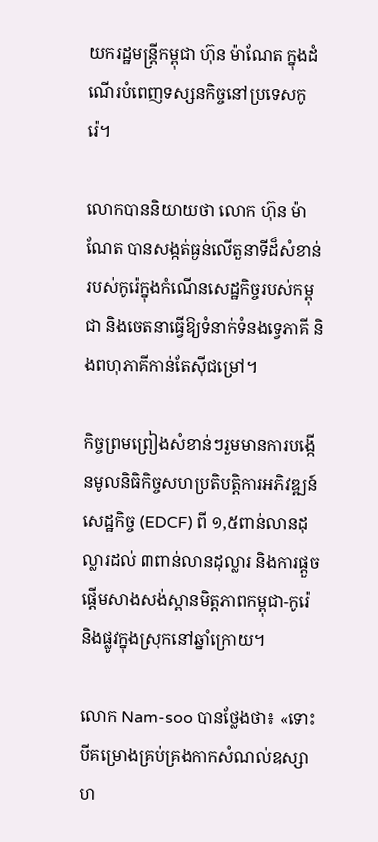យករដ្ឋមន្ត្រីកម្ពុជា ហ៊ុន ម៉ាណែត ក្នុងដំណើរបំពេញទស្សនកិច្ចនៅប្រទេសកូរ៉េ។

លោកបាននិយាយថា លោក ហ៊ុន ម៉ាណែត បានសង្កត់ធ្ងន់លើតួនាទីដ៏សំខាន់របស់កូរ៉េក្នុងកំណើនសេដ្ឋកិច្ចរបស់កម្ពុជា និងចេតនាធ្វើឱ្យទំនាក់ទំនងទ្វេភាគី និងពហុភាគីកាន់តែស៊ីជម្រៅ។

កិច្ចព្រមព្រៀងសំខាន់ៗរួមមានការបង្កើនមូលនិធិកិច្ចសហប្រតិបត្តិការអភិវឌ្ឍន៍សេដ្ឋកិច្ច (EDCF) ពី ១,៥ពាន់លានដុល្លារដល់ ៣ពាន់លានដុល្លារ និងការផ្តួចផ្តើមសាងសង់ស្ពានមិត្តភាពកម្ពុជា-កូរ៉េ និងផ្លូវក្នុងស្រុកនៅឆ្នាំក្រោយ។

លោក Nam-soo បានថ្លែងថា៖ «ទោះបីគម្រោងគ្រប់គ្រងកាកសំណល់ឧស្សាហ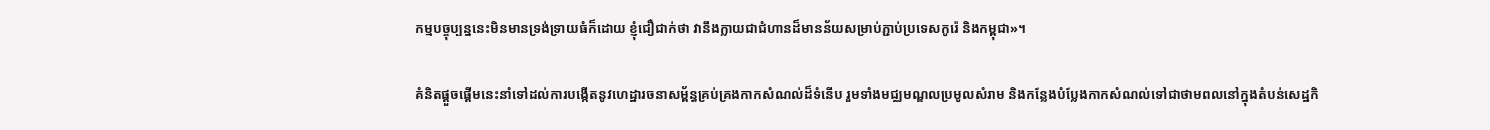កម្មបច្ចុប្បន្ននេះមិនមានទ្រង់ទ្រាយធំក៏ដោយ ខ្ញុំជឿជាក់ថា វានឹងក្លាយជាជំហានដ៏មានន័យសម្រាប់ភ្ជាប់ប្រទេសកូរ៉េ និងកម្ពុជា»។

គំនិតផ្តួចផ្តើមនេះនាំទៅដល់ការបង្កើតនូវហេដ្ឋារចនាសម្ព័ន្ធគ្រប់គ្រងកាកសំណល់ដ៏ទំនើប រួមទាំងមជ្ឈមណ្ឌលប្រមូលសំរាម និងកន្លែងបំប្លែងកាកសំណល់ទៅជាថាមពលនៅក្នុងតំបន់សេដ្ឋកិ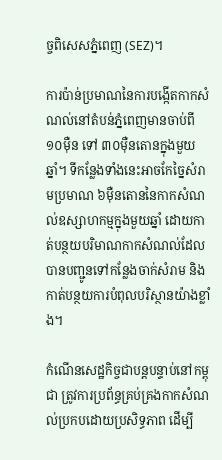ច្ចពិសេសភ្នំពេញ (SEZ)។

ការប៉ាន់ប្រមាណនៃការបង្កើតកាកសំណល់នៅតំបន់ភ្នំពេញមានចាប់ពី ១០ម៉ឺន ទៅ ៣០ម៉ឺនតោនក្នុងមួយឆ្នាំ។ ទីកន្លែងទាំងនេះអាចកែច្នៃសំរាមប្រមាណ ៦ម៉ឺនតោននៃកាកសំណល់ឧស្សាហកម្មក្នុងមួយឆ្នាំ ដោយកាត់បន្ថយបរិមាណកាកសំណល់ដែលបានបញ្ជូនទៅកន្លែងចាក់សំរាម និងកាត់បន្ថយការបំពុលបរិស្ថានយ៉ាងខ្លាំង។

កំណើនសេដ្ឋកិច្ចជាបន្តបន្ទាប់នៅកម្ពុជា ត្រូវការប្រព័ន្ធគ្រប់គ្រងកាកសំណល់ប្រកបដោយប្រសិទ្ធភាព ដើម្បី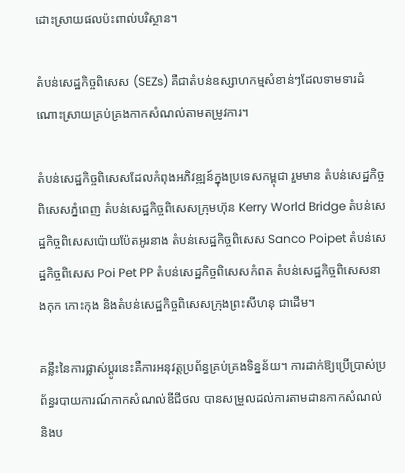ដោះស្រាយផលប៉ះពាល់បរិស្ថាន។

តំបន់សេដ្ឋកិច្ចពិសេស (SEZs) គឺជាតំបន់ឧស្សាហកម្មសំខាន់ៗដែលទាមទារដំណោះស្រាយគ្រប់គ្រងកាកសំណល់តាមតម្រូវការ។

តំបន់សេដ្ឋកិច្ចពិសេសដែលកំពុងអភិវឌ្ឍន៍ក្នុងប្រទេសកម្ពុជា រួមមាន តំបន់សេដ្ឋកិច្ចពិសេសភ្នំពេញ តំបន់សេដ្ឋកិច្ចពិសេសក្រុមហ៊ុន Kerry World Bridge តំបន់សេដ្ឋកិច្ចពិសេសប៉ោយប៉ែតអូរនាង តំបន់សេដ្ឋកិច្ចពិសេស Sanco Poipet តំបន់សេដ្ឋកិច្ចពិសេស Poi Pet PP តំបន់សេដ្ឋកិច្ចពិសេសកំពត តំបន់សេដ្ឋកិច្ចពិសេសនាងកុក កោះកុង និងតំបន់សេដ្ឋកិច្ចពិសេសក្រុងព្រះសីហនុ ជាដើម។

គន្លឹះនៃការផ្លាស់ប្តូរនេះគឺការអនុវត្តប្រព័ន្ធគ្រប់គ្រងទិន្នន័យ។ ការដាក់ឱ្យប្រើប្រាស់ប្រព័ន្ធរបាយការណ៍កាកសំណល់ឌីជីថល បានសម្រួលដល់ការតាមដានកាកសំណល់ និងប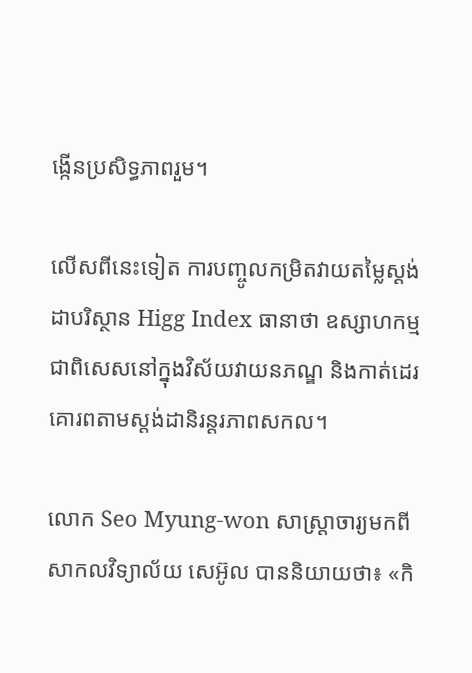ង្កើនប្រសិទ្ធភាពរួម។

លើសពីនេះទៀត ការបញ្ចូលកម្រិតវាយតម្លៃស្ដង់ដាបរិស្ថាន Higg Index ធានាថា ឧស្សាហកម្ម ជាពិសេសនៅក្នុងវិស័យវាយនភណ្ឌ និងកាត់ដេរ គោរពតាមស្តង់ដានិរន្តរភាពសកល។

លោក Seo Myung-won សាស្ត្រាចារ្យមកពីសាកលវិទ្យាល័យ សេអ៊ូល បាននិយាយថា៖ «កិ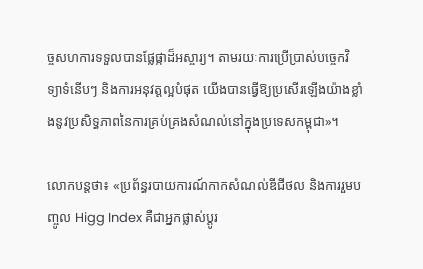ច្ចសហការទទួលបានផ្លែផ្កាដ៏អស្ចារ្យ។ តាមរយៈការប្រើប្រាស់បច្ចេកវិទ្យាទំនើបៗ និងការអនុវត្តល្អបំផុត យើងបានធ្វើឱ្យប្រសើរឡើងយ៉ាងខ្លាំងនូវប្រសិទ្ធភាពនៃការគ្រប់គ្រងសំណល់នៅក្នុងប្រទេសកម្ពុជា»។

លោកបន្ដថា៖ «ប្រព័ន្ធរបាយការណ៍កាកសំណល់ឌីជីថល និងការរួមបញ្ចូល Higg Index គឺជាអ្នកផ្លាស់ប្តូរ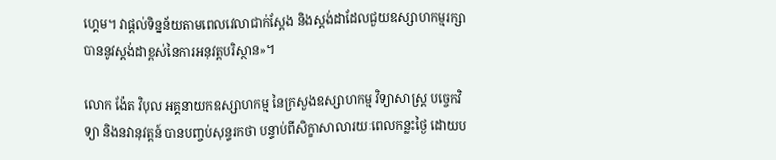ហ្គេម។ វាផ្តល់ទិន្នន័យតាមពេលវេលាជាក់ស្តែង និងស្តង់ដាដែលជួយឧស្សាហកម្មរក្សាបាននូវស្តង់ដាខ្ពស់នៃការអនុវត្តបរិស្ថាន»។

លោក ង៉ែត វិបុល អគ្គនាយកឧស្សាហកម្ម នៃក្រសួងឧស្សាហកម្ម វិទ្យាសាស្ត្រ បច្ចេកវិទ្យា និងនវានុវត្តន៍ បានបញ្ចប់សុន្ទរកថា បន្ទាប់ពីសិក្ខាសាលារយៈពេលកន្លះថ្ងៃ ដោយប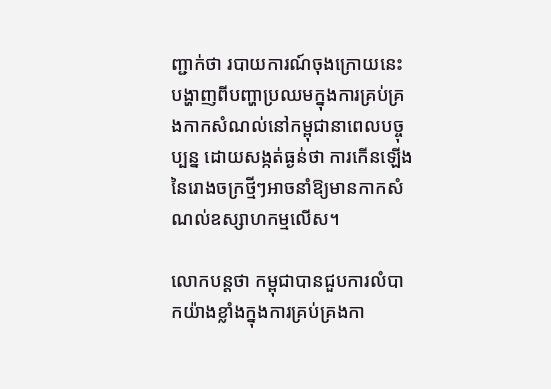ញ្ជាក់ថា របាយការណ៍ចុងក្រោយនេះ បង្ហាញពីបញ្ហាប្រឈមក្នុងការគ្រប់គ្រងកាកសំណល់នៅកម្ពុជានាពេលបច្ចុប្បន្ន ដោយសង្កត់ធ្ងន់ថា ការកើនឡើងនៃរោងចក្រថ្មីៗអាចនាំឱ្យមានកាកសំណល់ឧស្សាហកម្មលើស។

លោកបន្តថា កម្ពុជាបានជួបការលំបាកយ៉ាងខ្លាំងក្នុងការគ្រប់គ្រងកា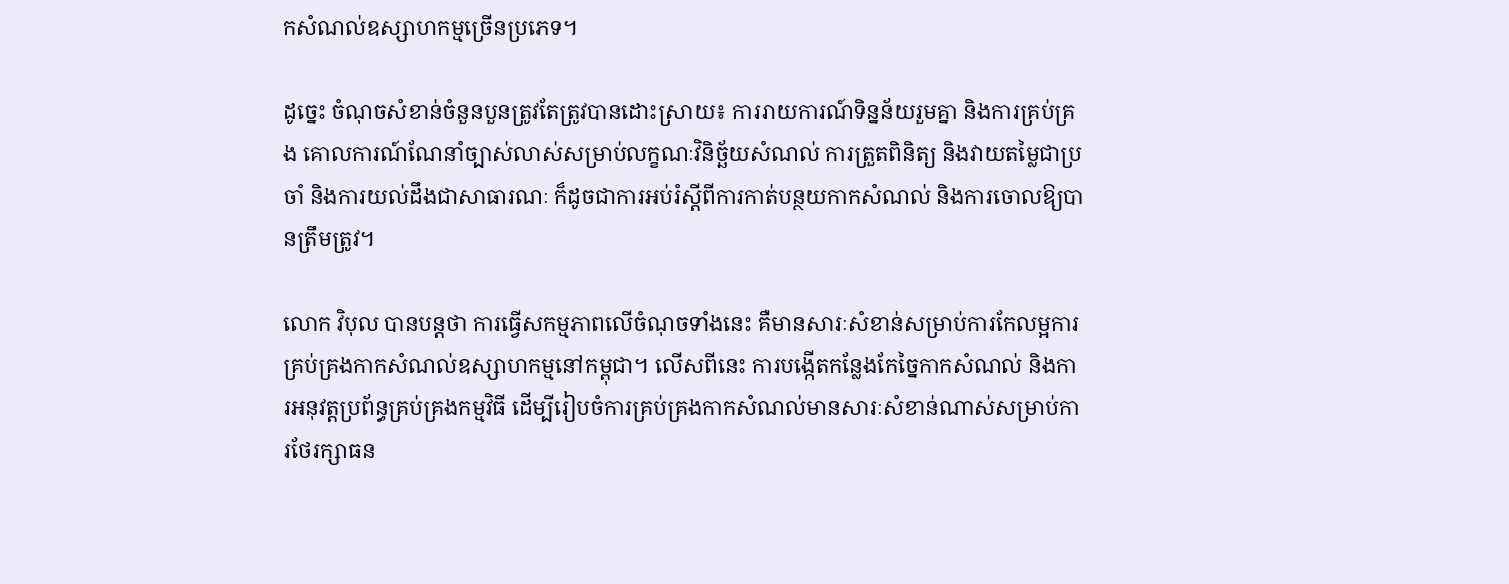កសំណល់ឧស្សាហកម្មច្រើនប្រភេទ។

ដូច្នេះ ចំណុចសំខាន់ចំនួនបួនត្រូវតែត្រូវបានដោះស្រាយ៖ ការរាយការណ៍ទិន្នន័យរួមគ្នា និងការគ្រប់គ្រង គោលការណ៍ណែនាំច្បាស់លាស់សម្រាប់លក្ខណៈវិនិច្ឆ័យសំណល់ ការត្រួតពិនិត្យ និងវាយតម្លៃជាប្រចាំ និងការយល់ដឹងជាសាធារណៈ ក៏ដូចជាការអប់រំស្តីពីការកាត់បន្ថយកាកសំណល់ និងការចោលឱ្យបានត្រឹមត្រូវ។

លោក វិបុល បានបន្ដថា ការធ្វើសកម្មភាពលើចំណុចទាំងនេះ គឺមានសារៈសំខាន់សម្រាប់ការកែលម្អការគ្រប់គ្រងកាកសំណល់ឧស្សាហកម្មនៅកម្ពុជា។ លើសពីនេះ ការបង្កើតកន្លែងកែច្នៃកាកសំណល់ និងការអនុវត្តប្រព័ន្ធគ្រប់គ្រងកម្មវិធី ដើម្បីរៀបចំការគ្រប់គ្រងកាកសំណល់មានសារៈសំខាន់ណាស់សម្រាប់ការថែរក្សាធន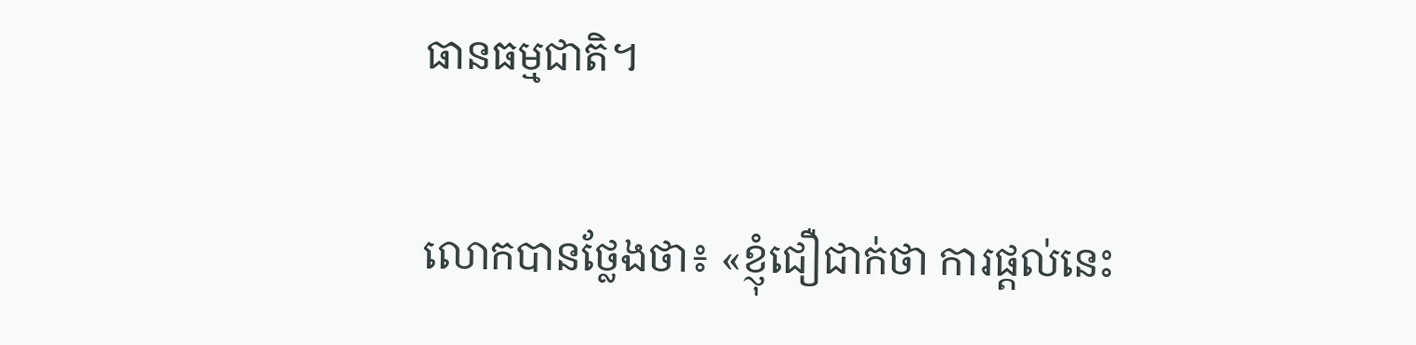ធានធម្មជាតិ។

លោកបានថ្លែងថា៖ «ខ្ញុំជឿជាក់ថា ការផ្តល់នេះ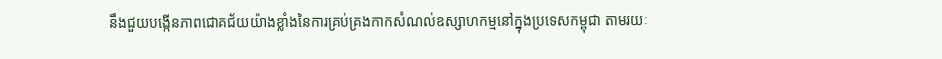នឹងជួយបង្កើនភាពជោគជ័យយ៉ាងខ្លាំងនៃការគ្រប់គ្រងកាកសំណល់ឧស្សាហកម្មនៅក្នុងប្រទេសកម្ពុជា តាមរយៈ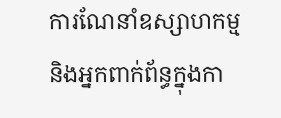ការណែនាំឧស្សាហកម្ម និងអ្នកពាក់ព័ន្ធក្នុងកា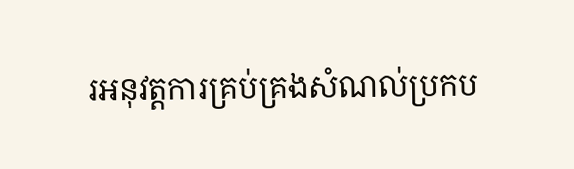រអនុវត្តការគ្រប់គ្រងសំណល់ប្រកប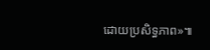ដោយប្រសិទ្ធភាព»៕